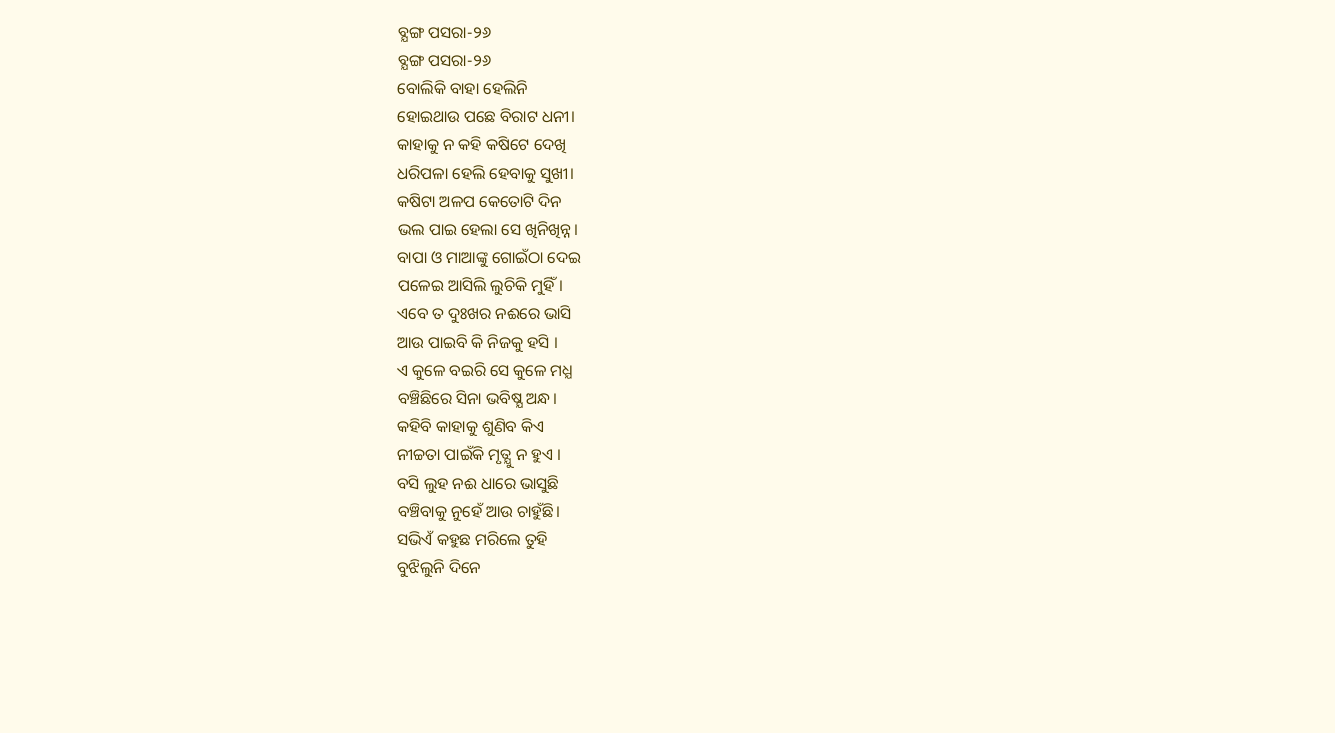ବ୍ଯଙ୍ଗ ପସରା-୨୬
ବ୍ଯଙ୍ଗ ପସରା-୨୬
ବୋଲିକି ବାହା ହେଲିନି
ହୋଇଥାଉ ପଛେ ବିରାଟ ଧନୀ।
କାହାକୁ ନ କହି କଷିଟେ ଦେଖି
ଧରିପଳା ହେଲି ହେବାକୁ ସୁଖୀ।
କଷିଟା ଅଳପ କେତୋଟି ଦିନ
ଭଲ ପାଇ ହେଲା ସେ ଖିନିଖିନ୍ନ।
ବାପା ଓ ମାଆଙ୍କୁ ଗୋଇଁଠା ଦେଇ
ପଳେଇ ଆସିଲି ଲୁଚିକି ମୁହିଁ।
ଏବେ ତ ଦୁଃଖର ନଈରେ ଭାସି
ଆଉ ପାଇବି କି ନିଜକୁ ହସି ।
ଏ କୁଳେ ବଇରି ସେ କୁଳେ ମଧ୍ଯ
ବଞ୍ଚିଛିରେ ସିନା ଭବିଷ୍ଯ ଅନ୍ଧ।
କହିବି କାହାକୁ ଶୁଣିବ କିଏ
ନୀଚ୍ଚତା ପାଇଁକି ମୃତ୍ଯୁ ନ ହୁଏ ।
ବସି ଲୁହ ନଈ ଧାରେ ଭାସୁଛି
ବଞ୍ଚିବାକୁ ନୁହେଁ ଆଉ ଚାହୁଁଛି।
ସଭିଏଁ କହୁଛ ମରିଲେ ତୁହି
ବୁଝିଲୁନି ଦିନେ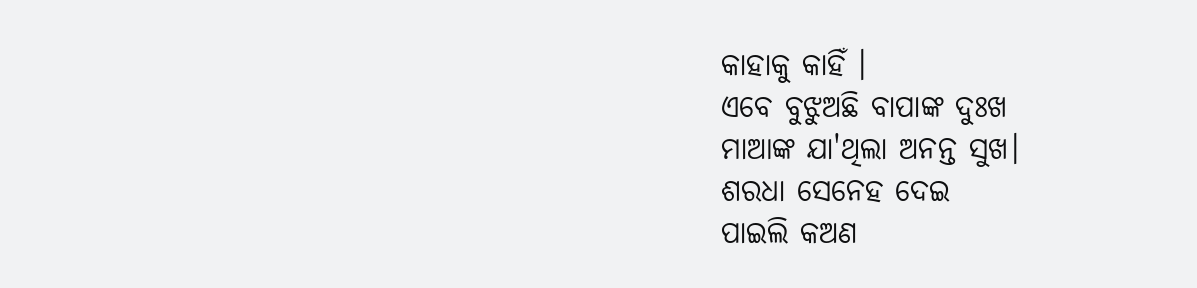କାହାକୁ କାହିଁ ।
ଏବେ ବୁଝୁଅଛି ବାପାଙ୍କ ଦୁଃଖ
ମାଆଙ୍କ ଯା'ଥିଲା ଅନନ୍ତ ସୁଖ।
ଶରଧା ସେନେହ ଦେଇ
ପାଇଲି କଅଣ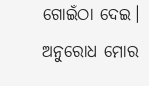ଗୋଇଁଠା ଦେଇ।
ଅନୁରୋଧ ମୋର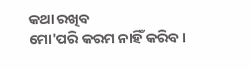କଥା ରଖିବ
ମୋ'ପରି କରମ ନାହିଁ କରିବ।